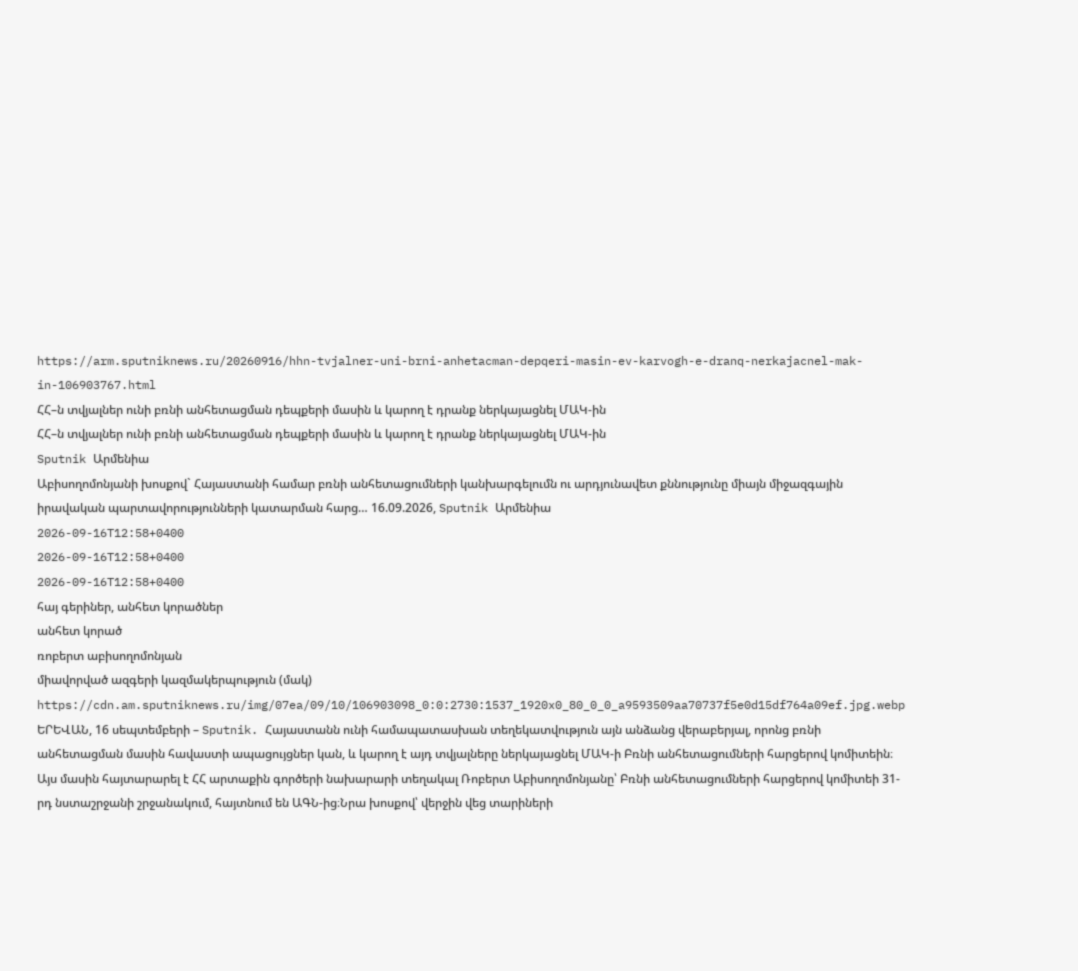https://arm.sputniknews.ru/20260916/hhn-tvjalner-uni-brni-anhetacman-depqeri-masin-ev-karvogh-e-dranq-nerkajacnel-mak-in-106903767.html
ՀՀ–ն տվյալներ ունի բռնի անհետացման դեպքերի մասին և կարող է դրանք ներկայացնել ՄԱԿ-ին
ՀՀ–ն տվյալներ ունի բռնի անհետացման դեպքերի մասին և կարող է դրանք ներկայացնել ՄԱԿ-ին
Sputnik Արմենիա
Աբիսողոմոնյանի խոսքով` Հայաստանի համար բռնի անհետացումների կանխարգելումն ու արդյունավետ քննությունը միայն միջազգային իրավական պարտավորությունների կատարման հարց… 16.09.2026, Sputnik Արմենիա
2026-09-16T12:58+0400
2026-09-16T12:58+0400
2026-09-16T12:58+0400
հայ գերիներ, անհետ կորածներ
անհետ կորած
ռոբերտ աբիսողոմոնյան
միավորված ազգերի կազմակերպություն (մակ)
https://cdn.am.sputniknews.ru/img/07ea/09/10/106903098_0:0:2730:1537_1920x0_80_0_0_a9593509aa70737f5e0d15df764a09ef.jpg.webp
ԵՐԵՎԱՆ, 16 սեպտեմբերի – Sputnik. Հայաստանն ունի համապատասխան տեղեկատվություն այն անձանց վերաբերյալ, որոնց բռնի անհետացման մասին հավաստի ապացույցներ կան, և կարող է այդ տվյալները ներկայացնել ՄԱԿ-ի Բռնի անհետացումների հարցերով կոմիտեին։ Այս մասին հայտարարել է ՀՀ արտաքին գործերի նախարարի տեղակալ Ռոբերտ Աբիսողոմոնյանը՝ Բռնի անհետացումների հարցերով կոմիտեի 31-րդ նստաշրջանի շրջանակում, հայտնում են ԱԳՆ-ից։Նրա խոսքով՝ վերջին վեց տարիների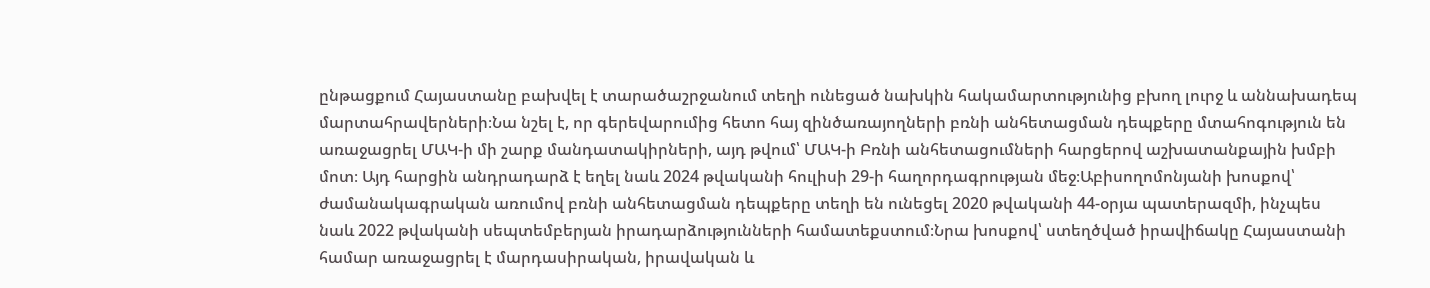ընթացքում Հայաստանը բախվել է տարածաշրջանում տեղի ունեցած նախկին հակամարտությունից բխող լուրջ և աննախադեպ մարտահրավերների։Նա նշել է, որ գերեվարումից հետո հայ զինծառայողների բռնի անհետացման դեպքերը մտահոգություն են առաջացրել ՄԱԿ-ի մի շարք մանդատակիրների, այդ թվում՝ ՄԱԿ-ի Բռնի անհետացումների հարցերով աշխատանքային խմբի մոտ։ Այդ հարցին անդրադարձ է եղել նաև 2024 թվականի հուլիսի 29-ի հաղորդագրության մեջ։Աբիսողոմոնյանի խոսքով՝ ժամանակագրական առումով բռնի անհետացման դեպքերը տեղի են ունեցել 2020 թվականի 44-օրյա պատերազմի, ինչպես նաև 2022 թվականի սեպտեմբերյան իրադարձությունների համատեքստում։Նրա խոսքով՝ ստեղծված իրավիճակը Հայաստանի համար առաջացրել է մարդասիրական, իրավական և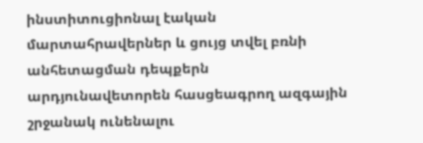ինստիտուցիոնալ էական մարտահրավերներ և ցույց տվել բռնի անհետացման դեպքերն արդյունավետորեն հասցեագրող ազգային շրջանակ ունենալու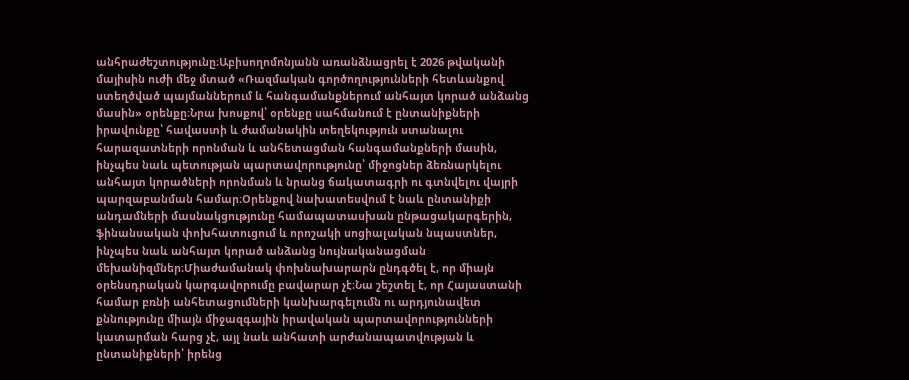անհրաժեշտությունը։Աբիսողոմոնյանն առանձնացրել է 2026 թվականի մայիսին ուժի մեջ մտած «Ռազմական գործողությունների հետևանքով ստեղծված պայմաններում և հանգամանքներում անհայտ կորած անձանց մասին» օրենքը։Նրա խոսքով՝ օրենքը սահմանում է ընտանիքների իրավունքը՝ հավաստի և ժամանակին տեղեկություն ստանալու հարազատների որոնման և անհետացման հանգամանքների մասին, ինչպես նաև պետության պարտավորությունը՝ միջոցներ ձեռնարկելու անհայտ կորածների որոնման և նրանց ճակատագրի ու գտնվելու վայրի պարզաբանման համար։Օրենքով նախատեսվում է նաև ընտանիքի անդամների մասնակցությունը համապատասխան ընթացակարգերին, ֆինանսական փոխհատուցում և որոշակի սոցիալական նպաստներ, ինչպես նաև անհայտ կորած անձանց նույնականացման մեխանիզմներ։Միաժամանակ փոխնախարարն ընդգծել է, որ միայն օրենսդրական կարգավորումը բավարար չէ։Նա շեշտել է, որ Հայաստանի համար բռնի անհետացումների կանխարգելումն ու արդյունավետ քննությունը միայն միջազգային իրավական պարտավորությունների կատարման հարց չէ, այլ նաև անհատի արժանապատվության և ընտանիքների՝ իրենց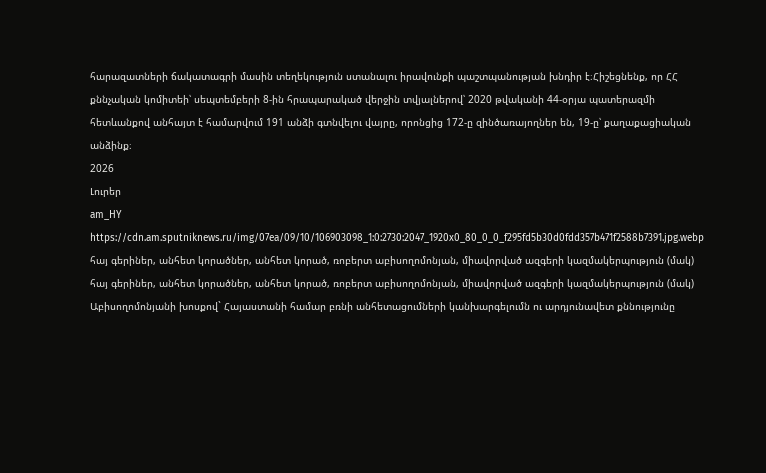հարազատների ճակատագրի մասին տեղեկություն ստանալու իրավունքի պաշտպանության խնդիր է։Հիշեցնենք, որ ՀՀ քննչական կոմիտեի՝ սեպտեմբերի 8-ին հրապարակած վերջին տվյալներով՝ 2020 թվականի 44-օրյա պատերազմի հետևանքով անհայտ է համարվում 191 անձի գտնվելու վայրը, որոնցից 172-ը զինծառայողներ են, 19-ը՝ քաղաքացիական անձինք։
2026
Լուրեր
am_HY
https://cdn.am.sputniknews.ru/img/07ea/09/10/106903098_1:0:2730:2047_1920x0_80_0_0_f295fd5b30d0fdd357b471f2588b7391.jpg.webp
հայ գերիներ, անհետ կորածներ, անհետ կորած, ռոբերտ աբիսողոմոնյան, միավորված ազգերի կազմակերպություն (մակ)
հայ գերիներ, անհետ կորածներ, անհետ կորած, ռոբերտ աբիսողոմոնյան, միավորված ազգերի կազմակերպություն (մակ)
Աբիսողոմոնյանի խոսքով` Հայաստանի համար բռնի անհետացումների կանխարգելումն ու արդյունավետ քննությունը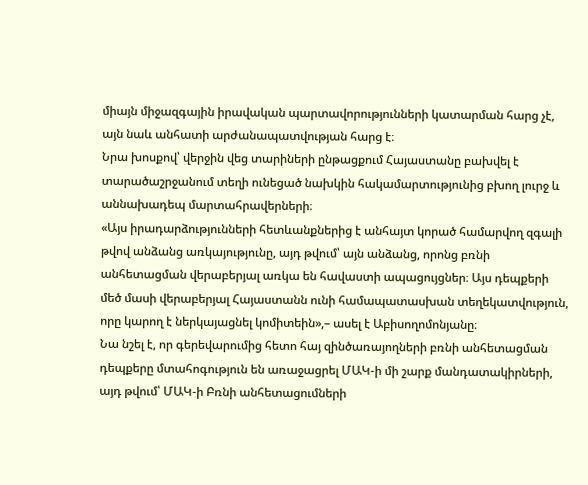միայն միջազգային իրավական պարտավորությունների կատարման հարց չէ, այն նաև անհատի արժանապատվության հարց է։
Նրա խոսքով՝ վերջին վեց տարիների ընթացքում Հայաստանը բախվել է տարածաշրջանում տեղի ունեցած նախկին հակամարտությունից բխող լուրջ և աննախադեպ մարտահրավերների։
«Այս իրադարձությունների հետևանքներից է անհայտ կորած համարվող զգալի թվով անձանց առկայությունը, այդ թվում՝ այն անձանց, որոնց բռնի անհետացման վերաբերյալ առկա են հավաստի ապացույցներ։ Այս դեպքերի մեծ մասի վերաբերյալ Հայաստանն ունի համապատասխան տեղեկատվություն, որը կարող է ներկայացնել կոմիտեին»,– ասել է Աբիսողոմոնյանը։
Նա նշել է, որ գերեվարումից հետո հայ զինծառայողների բռնի անհետացման դեպքերը մտահոգություն են առաջացրել ՄԱԿ-ի մի շարք մանդատակիրների, այդ թվում՝ ՄԱԿ-ի Բռնի անհետացումների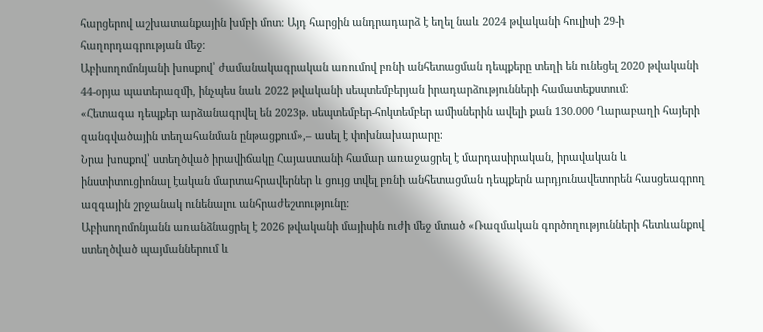հարցերով աշխատանքային խմբի մոտ։ Այդ հարցին անդրադարձ է եղել նաև 2024 թվականի հուլիսի 29-ի հաղորդագրության մեջ։
Աբիսողոմոնյանի խոսքով՝ ժամանակագրական առումով բռնի անհետացման դեպքերը տեղի են ունեցել 2020 թվականի 44-օրյա պատերազմի, ինչպես նաև 2022 թվականի սեպտեմբերյան իրադարձությունների համատեքստում։
«Հետագա դեպքեր արձանագրվել են 2023թ. սեպտեմբեր-հոկտեմբեր ամիսներին ավելի քան 130.000 Ղարաբաղի հայերի զանգվածային տեղահանման ընթացքում»,– ասել է փոխնախարարը։
Նրա խոսքով՝ ստեղծված իրավիճակը Հայաստանի համար առաջացրել է մարդասիրական, իրավական և ինստիտուցիոնալ էական մարտահրավերներ և ցույց տվել բռնի անհետացման դեպքերն արդյունավետորեն հասցեագրող ազգային շրջանակ ունենալու անհրաժեշտությունը։
Աբիսողոմոնյանն առանձնացրել է 2026 թվականի մայիսին ուժի մեջ մտած «Ռազմական գործողությունների հետևանքով ստեղծված պայմաններում և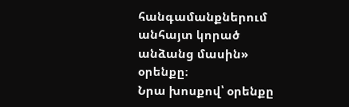հանգամանքներում անհայտ կորած անձանց մասին» օրենքը։
Նրա խոսքով՝ օրենքը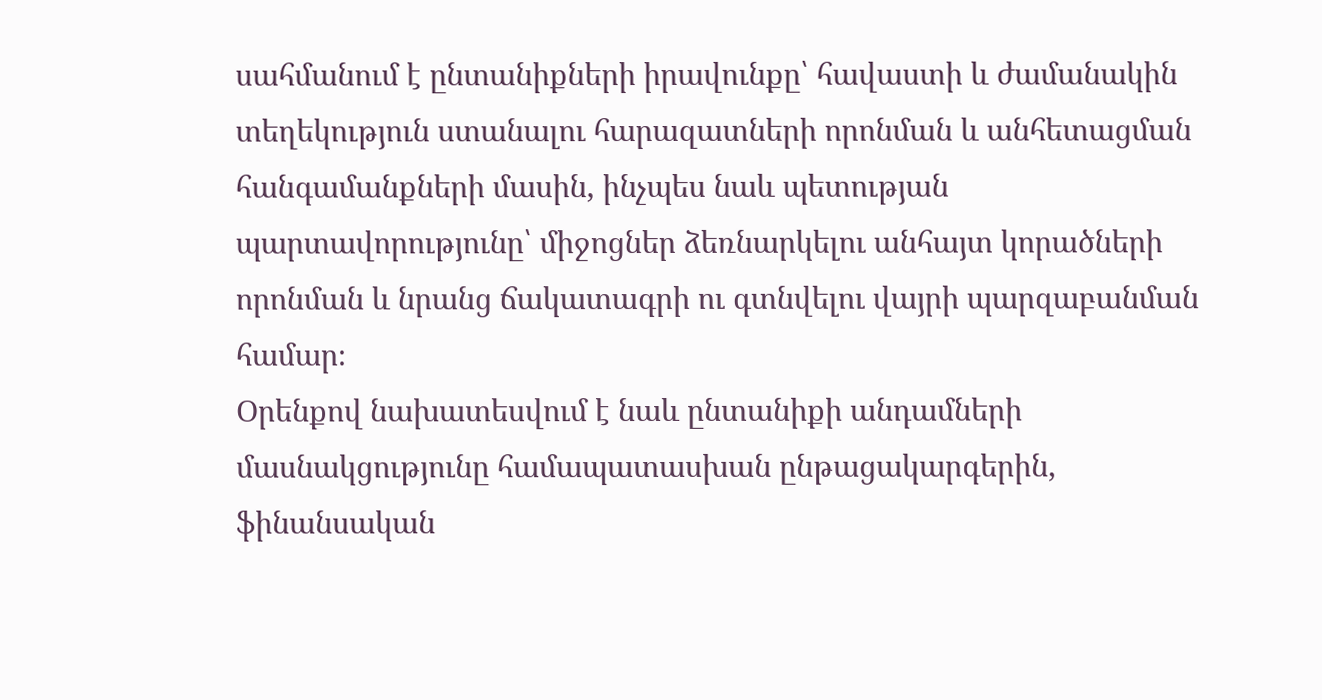սահմանում է ընտանիքների իրավունքը՝ հավաստի և ժամանակին տեղեկություն ստանալու հարազատների որոնման և անհետացման հանգամանքների մասին, ինչպես նաև պետության պարտավորությունը՝ միջոցներ ձեռնարկելու անհայտ կորածների որոնման և նրանց ճակատագրի ու գտնվելու վայրի պարզաբանման համար։
Օրենքով նախատեսվում է նաև ընտանիքի անդամների մասնակցությունը համապատասխան ընթացակարգերին, ֆինանսական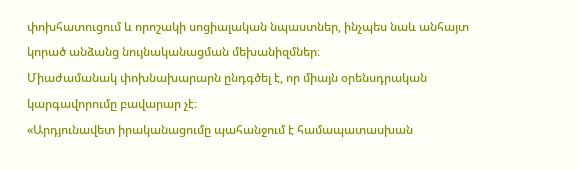փոխհատուցում և որոշակի սոցիալական նպաստներ, ինչպես նաև անհայտ կորած անձանց նույնականացման մեխանիզմներ։
Միաժամանակ փոխնախարարն ընդգծել է, որ միայն օրենսդրական կարգավորումը բավարար չէ։
«Արդյունավետ իրականացումը պահանջում է համապատասխան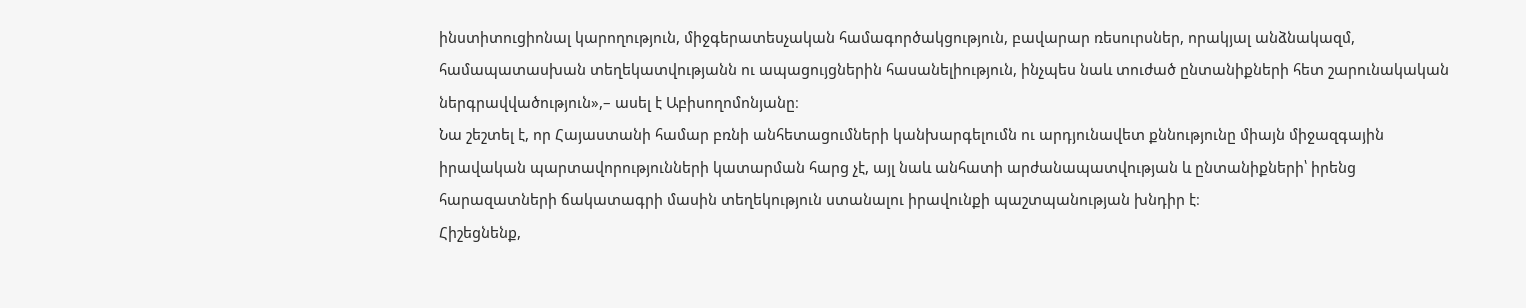ինստիտուցիոնալ կարողություն, միջգերատեսչական համագործակցություն, բավարար ռեսուրսներ, որակյալ անձնակազմ, համապատասխան տեղեկատվությանն ու ապացույցներին հասանելիություն, ինչպես նաև տուժած ընտանիքների հետ շարունակական ներգրավվածություն»,– ասել է Աբիսողոմոնյանը։
Նա շեշտել է, որ Հայաստանի համար բռնի անհետացումների կանխարգելումն ու արդյունավետ քննությունը միայն միջազգային իրավական պարտավորությունների կատարման հարց չէ, այլ նաև անհատի արժանապատվության և ընտանիքների՝ իրենց հարազատների ճակատագրի մասին տեղեկություն ստանալու իրավունքի պաշտպանության խնդիր է։
Հիշեցնենք,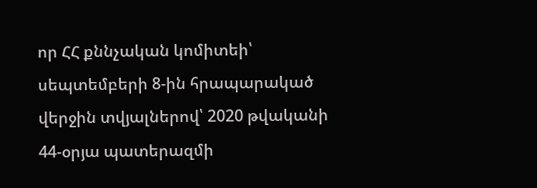որ ՀՀ քննչական կոմիտեի՝ սեպտեմբերի 8-ին հրապարակած վերջին տվյալներով՝ 2020 թվականի 44-օրյա պատերազմի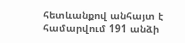հետևանքով անհայտ է համարվում 191 անձի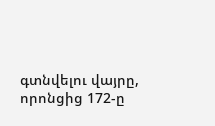գտնվելու վայրը, որոնցից 172-ը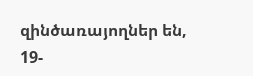զինծառայողներ են, 19-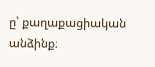ը՝ քաղաքացիական անձինք։